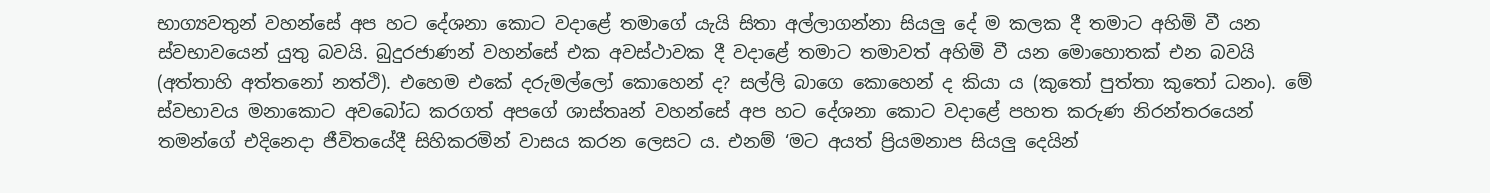භාග්‍යවතුන් වහන්සේ අප හට දේශනා කොට වදාළේ තමාගේ යැයි සිතා අල්ලාගන්නා සියලු දේ ම කලක දී තමාට අහිමි වී යන ස්වභාවයෙන් යුතු බවයි. බුදුරජාණන් වහන්සේ එක අවස්ථාවක දී වදාළේ තමාට තමාවත් අහිමි වී යන මොහොතක් එන බවයි (අත්තාහි අත්තනෝ නත්ථි). එහෙම එකේ දරුමල්ලෝ කොහෙන් ද? සල්ලි බාගෙ කොහෙන් ද කියා ය (කුතෝ පුත්තා කුතෝ ධනං). මේ ස්වභාවය මනාකොට අවබෝධ කරගත් අපගේ ශාස්තෘන් වහන්සේ අප හට දේශනා කොට වදාළේ පහත කරුණ නිරන්තරයෙන් තමන්ගේ එදිනෙදා ජීවිතයේදී සිහිකරමින් වාසය කරන ලෙසට ය. එනම් ‘මට අයත් ප්‍රියමනාප සියලු දෙයින්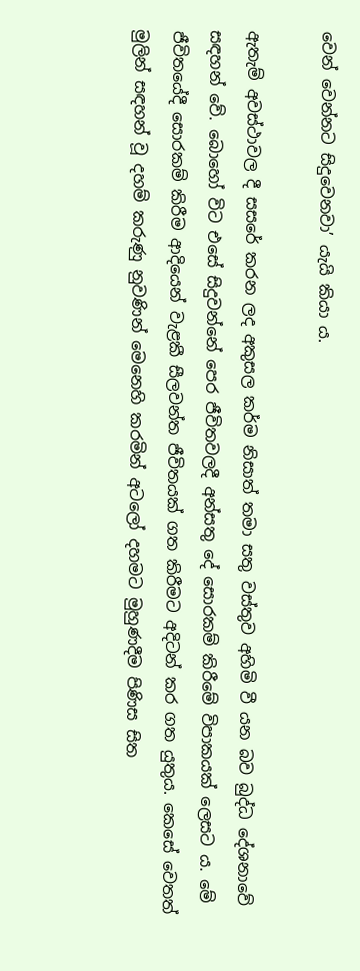වෙන් වෙන්නට සිදුවෙනවා’ යැයි කියා ය.

ඇතැම් අවස්ථාවල දී සසරේ කරන ලද අකුසල කර්ම නිසාත් තමා සතු වස්තුව අහිමි වී යන බව බුද්ධ දේශනාවේ සඳහන් වේ. බොහෝ විට එසේ සිදුවන්නේ පෙර ජීවිතවලදී අන්සතු දේ සොරකම් කිරීමේ විපාකයක් ලෙසට ය. මේ ජීවිතයේදී සොරකම් කිරීම ආදියෙන් වැළකී සීලවන්ත ජීවිතයක් ගත කිරීමට අදිටන් කර ගත යුතුය. කෙසේ වෙතත් මුලින් සඳහන් වූ දහම් කරුණු නුවණින් මෙනෙහි කරමින් අටලෝ දහමට මුහුණදීම පිණිස සිත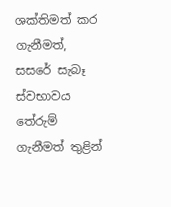ශක්තිමත් කර ගැනීමත්, සසරේ සැබෑ ස්වභාවය තේරුම් ගැනීමත් තුළින්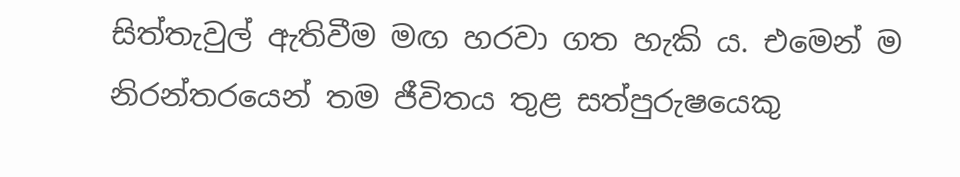සිත්තැවුල් ඇතිවීම මඟ හරවා ගත හැකි ය. එමෙන් ම නිරන්තරයෙන් තම ජීවිතය තුළ සත්පුරුෂයෙකු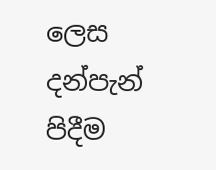ලෙස දන්පැන් පිදීම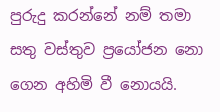පුරුදු කරන්නේ නම් තමා සතු වස්තුව ප්‍රයෝජන නො ගෙන අහිමි වී නොයයි.